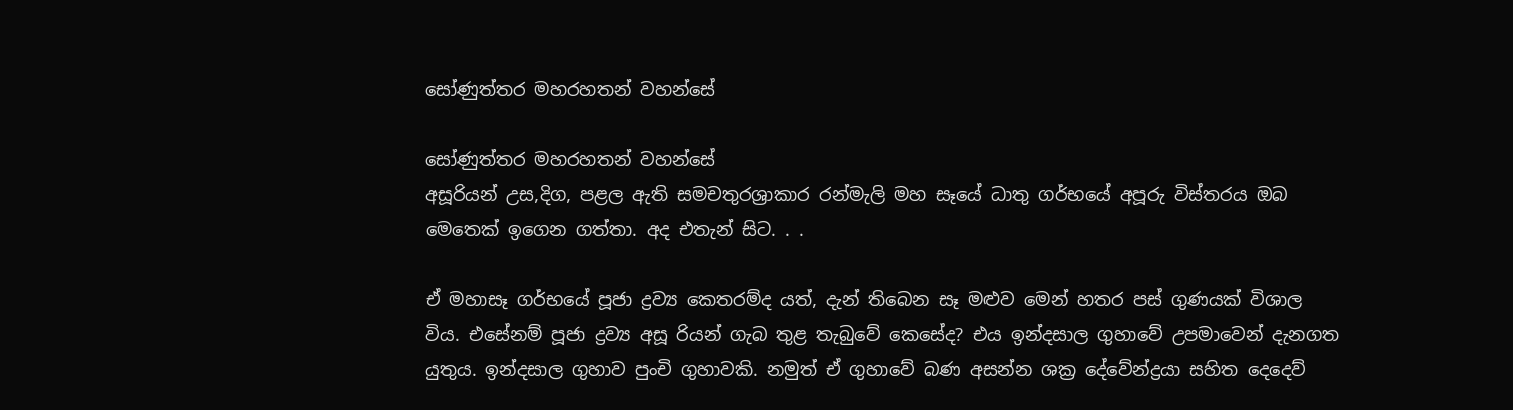සෝණුත්තර මහරහතන් වහන්සේ

සෝණුත්තර මහරහතන් වහන්සේ
අසූරියන් උස,දිග, පළල ඇති සමචතුරශ්‍රාකාර රන්මැලි මහ සෑයේ ධාතු ගර්භයේ අපූරු විස්තරය ඔබ මෙතෙක් ඉගෙන ගත්තා. අද එතැන් සිට. . .

ඒ මහාසෑ ගර්භයේ පූජා ද්‍රව්‍ය කෙතරම්ද යත්, දැන් තිබෙන සෑ මළුව මෙන් හතර පස් ගුණයක් විශාල විය. එසේනම් පූජා ද්‍රව්‍ය අසූ රියන් ගැබ තුළ තැබුවේ කෙසේද? එය ඉන්දසාල ගුහාවේ උපමාවෙන් දැනගත යුතුය. ඉන්දසාල ගුහාව පුංචි ගුහාවකි. නමුත් ඒ ගුහාවේ බණ අසන්න ශක්‍ර දේවේන්ද්‍රයා සහිත දෙදෙව්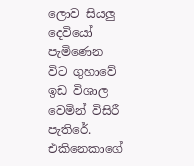ලොව සියලු දෙවියෝ පැමිණෙන විට ගුහාවේ ඉඩ විශාල වෙමින් විසිරී පැතිරේ. එකිනෙකාගේ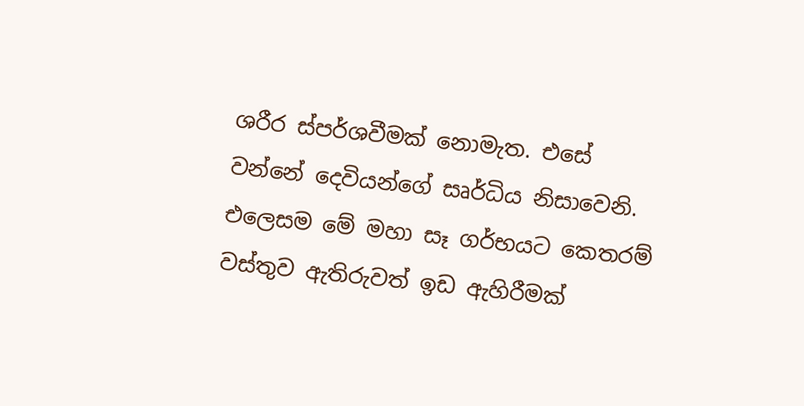ශරීර ස්පර්ශවීමක් නොමැත. එසේ වන්නේ දෙවියන්ගේ සෘර්ධිය නිසාවෙනි. එලෙසම මේ මහා සෑ ගර්භයට කෙතරම් වස්තුව ඇතිරුවත් ඉඩ ඇහිරීමක්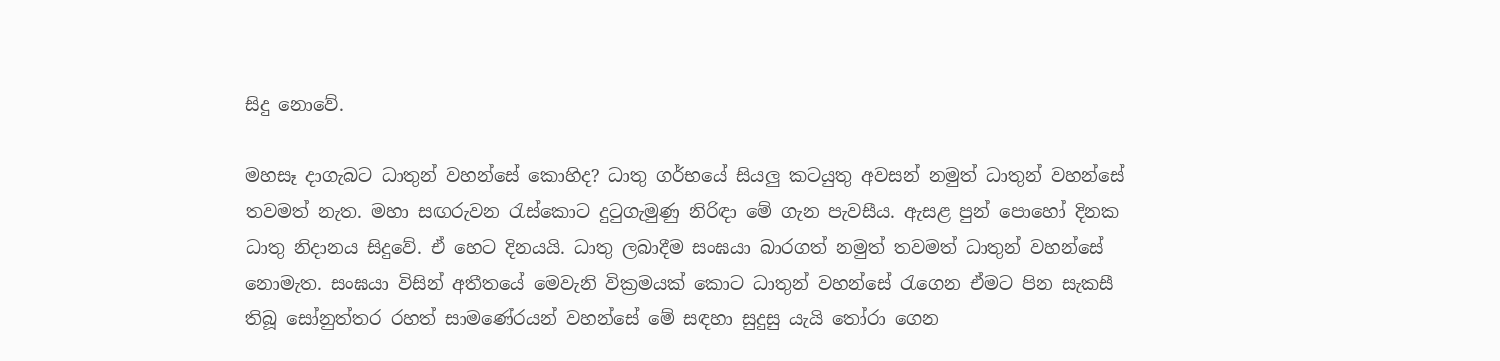සිදු නොවේ.

මහසෑ දාගැබට ධාතුන් වහන්සේ කොහිද? ධාතු ගර්භයේ සියලු කටයුතු අවසන් නමුත් ධාතුන් වහන්සේ තවමත් නැත. මහා සඟරුවන රැස්කොට දුටුගැමුණු නිරිඳා මේ ගැන පැවසීය. ඇසළ පුන් පොහෝ දිනක ධාතු නිදානය සිදුවේ. ඒ හෙට දිනයයි. ධාතු ලබාදීම සංඝයා බාරගත් නමුත් තවමත් ධාතුන් වහන්සේ නොමැත. සංඝයා විසින් අතීතයේ මෙවැනි වික්‍රමයක් කොට ධාතුන් වහන්සේ රැගෙන ඒමට පින සැකසී තිබූ සෝනුත්තර රහත් සාමණේරයන් වහන්සේ මේ සඳහා සුදුසු යැයි තෝරා ගෙන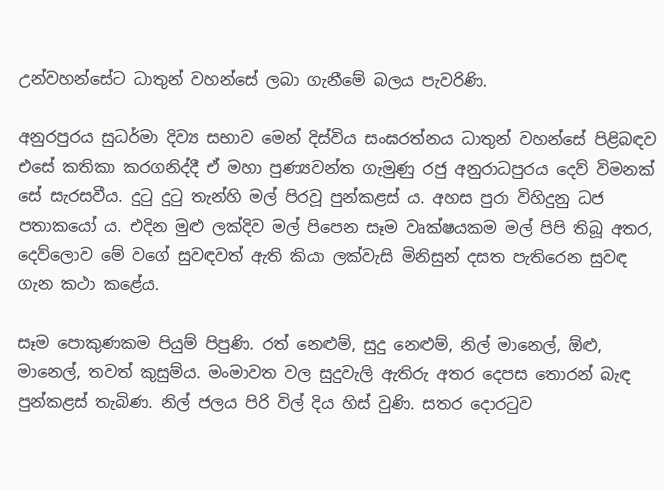උන්වහන්සේට ධාතුන් වහන්සේ ලබා ගැනීමේ බලය පැවරිණි.

අනුරපුරය සුධර්මා දිව්‍ය සභාව මෙන් දිස්විය සංඝරත්නය ධාතුන් වහන්සේ පිළිබඳව එසේ කතිකා කරගනිද්දී ඒ මහා පුණ්‍යවන්ත ගැමුණු රජු අනුරාධපුරය දෙව් විමනක් සේ සැරසවීය. දුටු දුටු තැන්හි මල් පිරවූ පුන්කළස් ය. අහස පුරා විහිදුනු ධජ පතාකයෝ ය. එදින මුළු ලක්දිව මල් පිපෙන සෑම වෘක්ෂයකම මල් පිපි තිබූ අතර, දෙව්ලොව මේ වගේ සුවඳවත් ඇති කියා ලක්වැසි මිනිසුන් දසත පැතිරෙන සුවඳ ගැන කථා කළේය.

සෑම පොකුණකම පියුම් පිපුණි. රත් නෙළුම්, සුදු නෙළුම්, නිල් මානෙල්, ඕළු, මානෙල්, තවත් කුසුම්ය. මංමාවත වල සුදුවැලි ඇතිරු අතර දෙපස තොරන් බැඳ පුන්කළස් තැබිණ. නිල් ජලය පිරි විල් දිය හිස් වුණි. සතර දොරටුව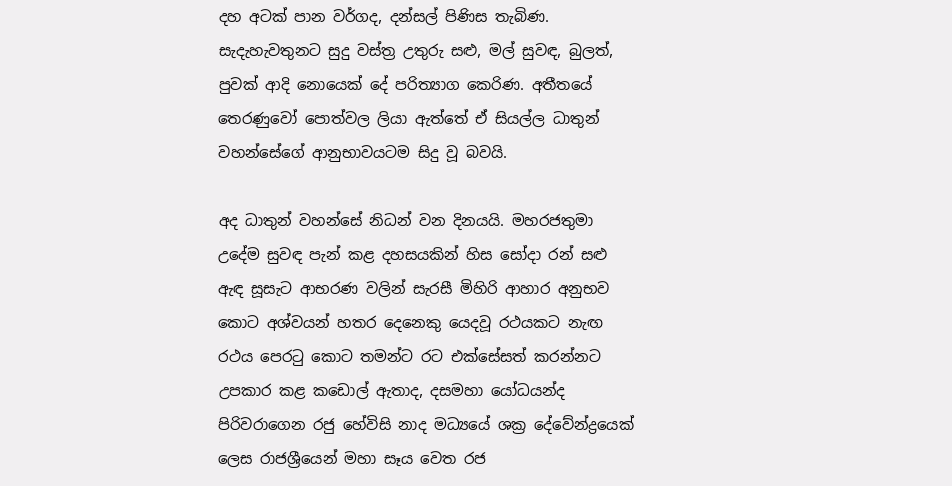දහ අටක් පාන වර්ගද, දන්සල් පිණිස තැබිණ. සැදැහැවතුනට සුදු වස්ත්‍ර උතුරු සළු, මල් සුවඳ, බුලත්, පුවක් ආදි නොයෙක් දේ පරිත්‍යාග කෙරිණ. අතීතයේ තෙරණුවෝ පොත්වල ලියා ඇත්තේ ඒ සියල්ල ධාතුන් වහන්සේගේ ආනුභාවයටම සිදු වූ බවයි.

අද ධාතුන් වහන්සේ නිධන් වන දිනයයි. මහරජතුමා උදේම සුවඳ පැන් කළ දහසයකින් හිස සෝදා රන් සළු ඇඳ සූසැට ආභරණ වලින් සැරසී මිහිරි ආහාර අනුභව කොට අශ්වයන් හතර දෙනෙකු යෙදවූ රථයකට නැඟ රථය පෙරටු කොට තමන්ට රට එක්සේසත් කරන්නට උපකාර කළ කඩොල් ඇතාද, දසමහා යෝධයන්ද පිරිවරාගෙන රජු හේවිසි නාද මධ්‍යයේ ශක්‍ර දේවේන්ද්‍රයෙක් ලෙස රාජශ්‍රීයෙන් මහා සෑය වෙත රජ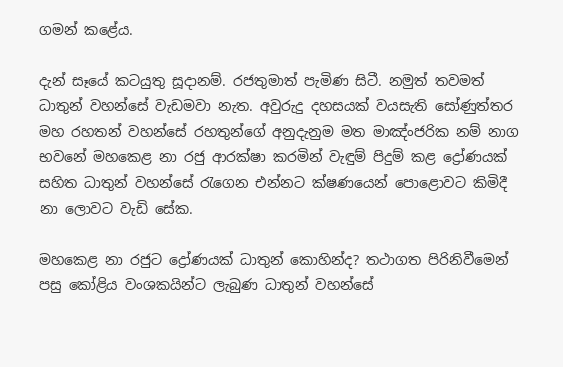ගමන් කළේය.

දැන් සෑයේ කටයුතු සූදානම්. රජතුමාත් පැමිණ සිටී. නමුත් තවමත් ධාතුන් වහන්සේ වැඩමවා නැත. අවුරුදු දහසයක් වයසැති සෝණුත්තර මහ රහතන් වහන්සේ රහතුන්ගේ අනුදැනුම මත මාඤ්ංජරික නම් නාග භවනේ මහකෙළ නා රජු ආරක්ෂා කරමින් වැඳුම් පිදුම් කළ ද්‍රෝණයක් සහිත ධාතුන් වහන්සේ රැගෙන එන්නට ක්ෂණයෙන් පොළොවට කිමිදී නා ලොවට වැඩි සේක.

මහකෙළ නා රජුට ද්‍රෝණයක් ධාතුන් කොහින්ද? තථාගත පිරිනිවීමෙන් පසු කෝළිය වංශකයින්ට ලැබුණ ධාතුන් වහන්සේ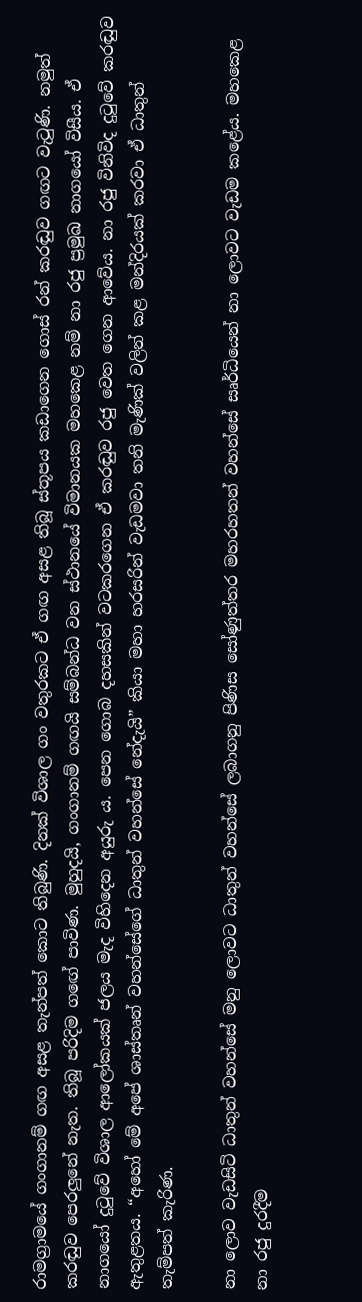රාමග්‍රාමයේ ගංගානම් ගඟ අසළ තැන්පත් කොට තිබුණි. දිනක් විශාල ගං වතුරකට ඒ ගඟ අසළ තිබූ ස්තූපය කඩාගෙන ගොස් රන් කරඬුව ගඟට වැටුණි. නමුත් කරඬුව පෙරලුනේ නැත. තිබූ පරිදිම ගඟේ පාවිණ. මුහුදයි, ගංගානම් ගඟයි සම්බන්ධ වන ස්ථානයේ විමානයක මහකෙළ නම් නා රජු ප්‍රමුඛ නාගයෝ විසීය. ඒ නාගයෝ දුටුවේ විශාල ආලෝකයක් ජලය මැද විහිදෙන අයුරු ය. පෙන ගොබ දහසකින් වටකරගෙන ඒ කරඬුව රජු වෙත ගෙන ආවේය. නා රජු විනිවිද දුටුවේ කරඬුව ඇතුළතය. “අහෝ මේ අපේ ශාස්තෘන් වහන්සේගේ ධාතුන් වහන්සේ නේදැයි” කියා මහා හරසරින් වැඩමවා තනි මැණික් වලින් කළ මන්දිරයක් කරවා ඒ ධාතුන් තැම්පත් කැරිණ.

නා ලොව වැඩසිටි ධාතුන් වහන්සේ මනු ලොවට ධාතුන් වහන්සේ ලබාගනු පිණිස සෝණුත්තර මහරහතන් වහන්සේ සෘර්ධියෙන් නා ලොවට වැඩම කළේය. මහකෙළ නා රජු දුරදීම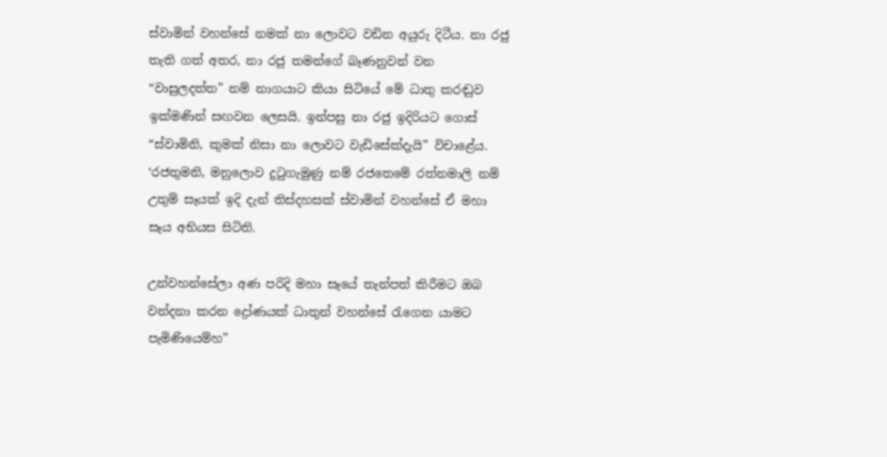ස්වාමින් වහන්සේ නමක් නා ලොවට වඩින අයුරු දිටීය. නා රජු තැති ගත් අතර, නා රජු තමන්ගේ බෑණනුවන් වන “වාසුලදත්ත” නම් නාගයාට කියා සිටියේ මේ ධාතු කරඬුව ඉක්මණින් සඟවන ලෙසයි. ඉන්පසු නා රජු ඉදිරියට ගොස් “ස්වාමිනි, කුමක් නිසා නා ලොවට වැඩිසේක්දැයි” විචාළේය. ‘රජතුමනි, මනුලොව දුටුගැමුණු නම් රජතෙමේ රත්නමාලි නම් උතුම් සෑයක් ඉදි දැන් තිස්දහසක් ස්වාමින් වහන්සේ ඒ මහා සෑය අභියස සිටිති.

උන්වහන්සේලා අණ පරිදි මහා සෑයේ තැන්පත් කිරීමට ඔබ වන්දනා කරන ද්‍රෝණයක් ධාතුන් වහන්සේ රැගෙන යාමට පැමිණියෙම්හ”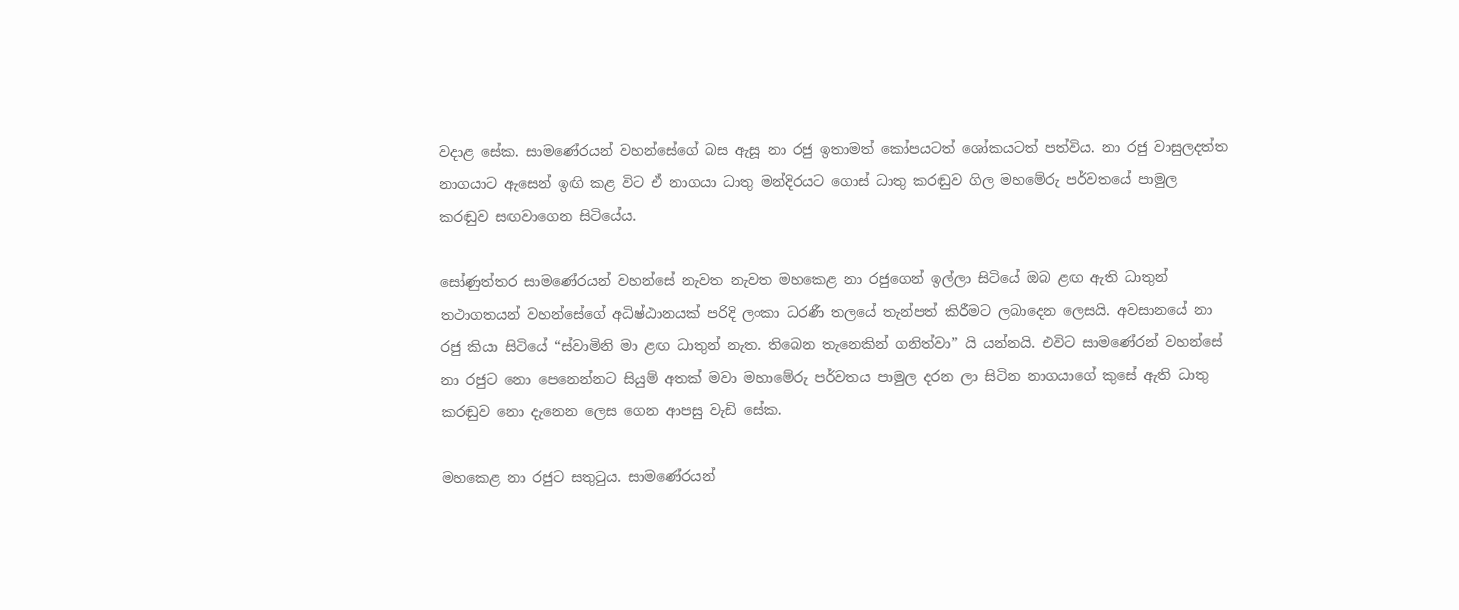වදාළ සේක. සාමණේරයන් වහන්සේගේ බස ඇසූ නා රජු ඉතාමත් කෝපයටත් ශෝකයටත් පත්විය. නා රජු වාසුලදත්ත නාගයාට ඇසෙන් ඉඟි කළ විට ඒ නාගයා ධාතු මන්දිරයට ගොස් ධාතු කරඬුව ගිල මහමේරු පර්වතයේ පාමුල කරඬුව සඟවාගෙන සිටියේය.

සෝණුත්තර සාමණේරයන් වහන්සේ නැවත නැවත මහකෙළ නා රජුගෙන් ඉල්ලා සිටියේ ඔබ ළඟ ඇති ධාතුන් තථාගතයන් වහන්සේගේ අධිෂ්ඨානයක් පරිදි ලංකා ධරණී තලයේ තැන්පත් කිරීමට ලබාදෙන ලෙසයි. අවසානයේ නා රජු කියා සිටියේ “ස්වාමිනි මා ළඟ ධාතුන් නැත. තිබෙන තැනෙකින් ගනිත්වා” යි යන්නයි. එවිට සාමණේරන් වහන්සේ නා රජුට නො පෙනෙන්නට සියුම් අතක් මවා මහාමේරු පර්වතය පාමුල දරන ලා සිටින නාගයාගේ කුසේ ඇති ධාතු කරඬුව නො දැනෙන ලෙස ගෙන ආපසු වැඩි සේක.

මහකෙළ නා රජුට සතුටුය. සාමණේරයන්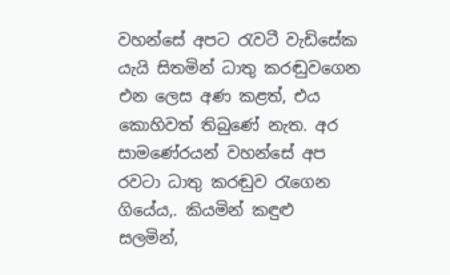වහන්සේ අපට රැවටී වැඩිසේක යැයි සිතමින් ධාතු කරඬුවගෙන එන ලෙස අණ කළත්, එය කොහිවත් තිබුණේ නැත. අර සාමණේරයන් වහන්සේ අප රවටා ධාතු කරඬුව රැගෙන ගියේය,. කියමින් කඳුළු සලමින්,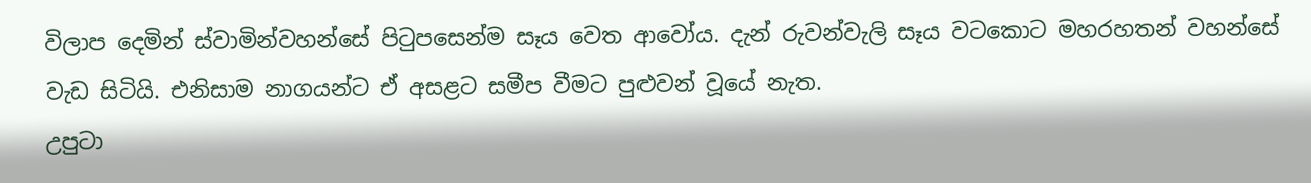විලාප දෙමින් ස්වාමින්වහන්සේ පිටුපසෙන්ම සෑය වෙත ආවෝය. දැන් රුවන්වැලි සෑය වටකොට මහරහතන් වහන්සේ වැඩ සිටියි. එනිසාම නාගයන්ට ඒ අසළට සමීප වීමට පුළුවන් වූයේ නැත.
උපුටා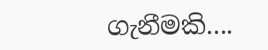ගැනීමකි....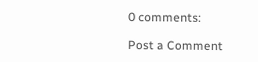0 comments:

Post a Comment